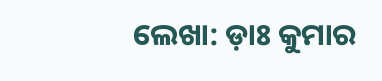ଲେଖା: ଡ଼ାଃ କୁମାର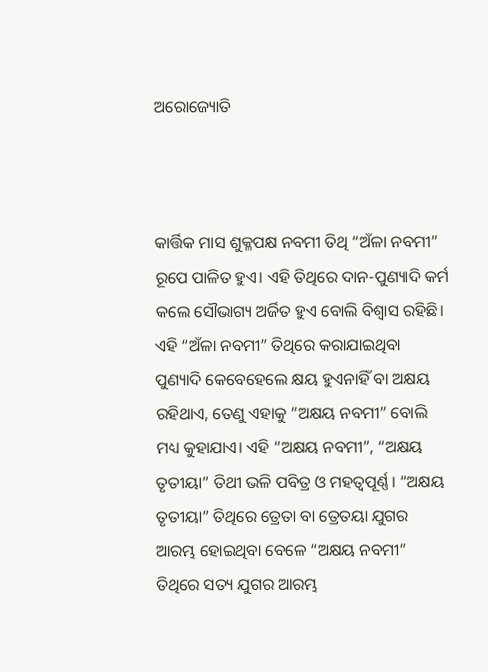ଅରୋଜ୍ୟୋତି



କାର୍ତ୍ତିକ ମାସ ଶୁକ୍ଳପକ୍ଷ ନବମୀ ତିଥି “ଅଁଳା ନବମୀ” ରୂପେ ପାଳିତ ହୁଏ। ଏହି ତିଥିରେ ଦାନ-ପୁଣ୍ୟାଦି କର୍ମ କଲେ ସୌଭାଗ୍ୟ ଅର୍ଜିତ ହୁଏ ବୋଲି ବିଶ୍ୱାସ ରହିଛି। ଏହି “ଅଁଳା ନବମୀ” ତିଥିରେ କରାଯାଇଥିବା ପୁଣ୍ୟାଦି କେବେହେଲେ କ୍ଷୟ ହୁଏନାହିଁ ବା ଅକ୍ଷୟ ରହିଥାଏ, ତେଣୁ ଏହାକୁ “ଅକ୍ଷୟ ନବମୀ” ବୋଲି ମଧ୍ୟ କୁହାଯାଏ। ଏହି “ଅକ୍ଷୟ ନବମୀ”, “ଅକ୍ଷୟ ତୃତୀୟା” ତିଥୀ ଭଳି ପବିତ୍ର ଓ ମହତ୍ୱପୂର୍ଣ୍ଣ। “ଅକ୍ଷୟ ତୃତୀୟା” ତିଥିରେ ତ୍ରେତା ବା ତ୍ରେତୟା ଯୁଗର ଆରମ୍ଭ ହୋଇଥିବା ବେଳେ “ଅକ୍ଷୟ ନବମୀ” ତିଥିରେ ସତ୍ୟ ଯୁଗର ଆରମ୍ଭ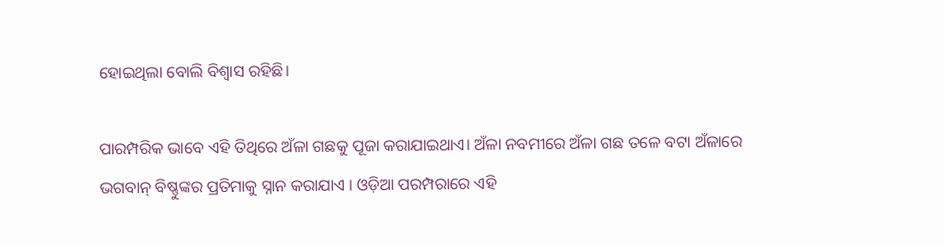ହୋଇଥିଲା ବୋଲି ବିଶ୍ବାସ ରହିଛି।

ପାରମ୍ପରିକ ଭାବେ ଏହି ତିଥିରେ ଅଁଳା ଗଛକୁ ପୂଜା କରାଯାଇଥାଏ। ଅଁଳା ନବମୀରେ ଅଁଳା ଗଛ ତଳେ ବଟା ଅଁଳାରେ ଭଗବାନ୍ ବିଷ୍ଣୁଙ୍କର ପ୍ରତିମାକୁ ସ୍ନାନ କରାଯାଏ । ଓଡ଼ିଆ ପରମ୍ପରାରେ ଏହି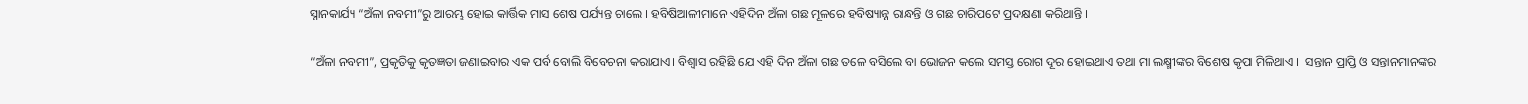ସ୍ନାନକାର୍ଯ୍ୟ “ଅଁଳା ନବମୀ”ରୁ ଆରମ୍ଭ ହୋଇ କାର୍ତ୍ତିକ ମାସ ଶେଷ ପର୍ଯ୍ୟନ୍ତ ଚାଲେ । ହବିଷିଆଳୀମାନେ ଏହିଦିନ ଅଁଳା ଗଛ ମୂଳରେ ହବିଷ୍ୟାନ୍ନ ରାନ୍ଧନ୍ତି ଓ ଗଛ ଚାରିପଟେ ପ୍ରଦକ୍ଷଣା କରିଥାନ୍ତି ।

“ଅଁଳା ନବମୀ”, ପ୍ରକୃତିକୁ କୃତଜ୍ଞତା ଜଣାଇବାର ଏକ ପର୍ବ ବୋଲି ବିବେଚନା କରାଯାଏ। ବିଶ୍ବାସ ରହିଛି ଯେ ଏହି ଦିନ ଅଁଳା ଗଛ ତଳେ ବସିଲେ ବା ଭୋଜନ କଲେ ସମସ୍ତ ରୋଗ ଦୂର ହୋଇଥାଏ ତଥା ମା ଲକ୍ଷ୍ମୀଙ୍କର ବିଶେଷ କୃପା ମିଳିଥାଏ ।  ସନ୍ତାନ ପ୍ରାପ୍ତି ଓ ସନ୍ତାନମାନଙ୍କର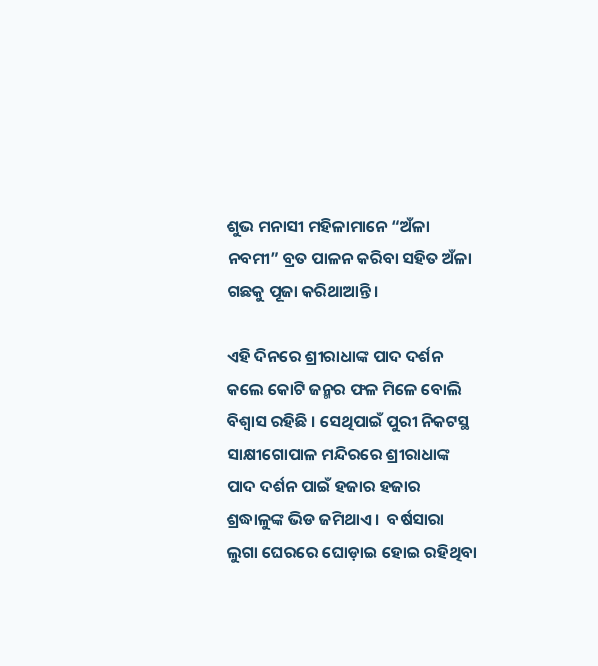ଶୁଭ ମନାସୀ ମହିଳାମାନେ “ଅଁଳା ନବମୀ” ବ୍ରତ ପାଳନ କରିବା ସହିତ ଅଁଳା ଗଛକୁ ପୂଜା କରିଥାଆନ୍ତି।

ଏହି ଦିନରେ ଶ୍ରୀରାଧାଙ୍କ ପାଦ ଦର୍ଶନ କଲେ କୋଟି ଜନ୍ମର ଫଳ ମିଳେ ବୋଲି ବିଶ୍ବାସ ରହିଛି । ସେଥିପାଇଁ ପୁରୀ ନିକଟସ୍ଥ ସାକ୍ଷୀଗୋପାଳ ମନ୍ଦିରରେ ଶ୍ରୀରାଧାଙ୍କ ପାଦ ଦର୍ଶନ ପାଇଁ ହଜାର ହଜାର ଶ୍ରଦ୍ଧାଳୁଙ୍କ ଭିଡ ଜମିଥାଏ ।  ବର୍ଷସାରା ଲୁଗା ଘେରରେ ଘୋଡ଼ାଇ ହୋଇ ରହିଥିବା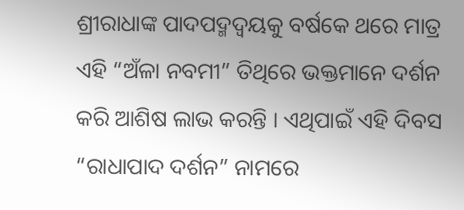ଶ୍ରୀରାଧାଙ୍କ ପାଦପଦ୍ମଦ୍ୱୟକୁ ବର୍ଷକେ ଥରେ ମାତ୍ର ଏହି “ଅଁଳା ନବମୀ” ତିଥିରେ ଭକ୍ତମାନେ ଦର୍ଶନ କରି ଆଶିଷ ଲାଭ କରନ୍ତି । ଏଥିପାଇଁ ଏହି ଦିବସ “ରାଧାପାଦ ଦର୍ଶନ” ନାମରେ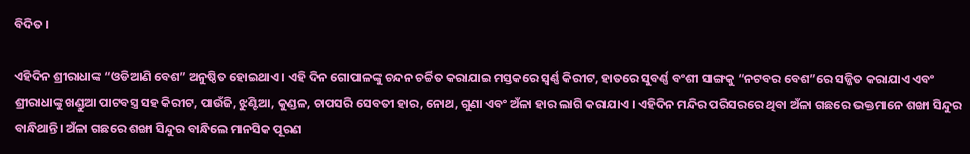ବିଦିତ ।

ଏହିଦିନ ଶ୍ରୀରାଧାଙ୍କ “ଓଡିଆଣି ବେଶ” ଅନୁଷ୍ଠିତ ହୋଇଥାଏ । ଏହି ଦିନ ଗୋପାଳଙ୍କୁ ଚନ୍ଦନ ଚର୍ଚ୍ଚିତ କରାଯାଇ ମସ୍ତକରେ ସ୍ଵର୍ଣ୍ଣ କିରୀଟ, ହାତରେ ସୁବର୍ଣ୍ଣ ବଂଶୀ ସାଙ୍ଗକୁ “ନଟବର ବେଶ”ରେ ସଜ୍ଜିତ କରାଯାଏ ଏବଂ ଶ୍ରୀରାଧାଙ୍କୁ ଖଣ୍ଡୁଆ ପାଟବସ୍ତ୍ର ସହ କିରୀଟ, ପାଉଁଜି, ଝୁଣ୍ଟିଆ, କୁଣ୍ଡଳ, ଚାପସରି ସେବତୀ ହାର, ନୋଥ, ଗୁଣା ଏବଂ ଅଁଳା ହାର ଲାଗି କରାଯାଏ । ଏହିଦିନ ମନ୍ଦିର ପରିସରରେ ଥିବା ଅଁଳା ଗଛରେ ଭକ୍ତମାନେ ଶଙ୍ଖା ସିନ୍ଦୁର ବାନ୍ଧିଥାନ୍ତି। ଅଁଳା ଗଛରେ ଶଙ୍ଖା ସିନ୍ଦୁର ବାନ୍ଧିଲେ ମାନସିକ ପୂରଣ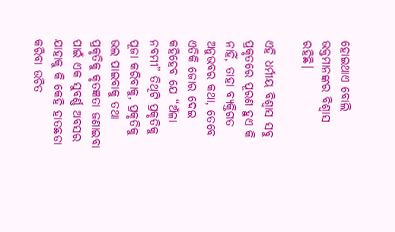ହୋଇଥାଏ ବୋଲି ଭକ୍ତମାନଙ୍କର ବିଶ୍ୱାସ ରହିଛି।

ଏହି ଧର୍ମୀୟ ବିଶ୍ୱାସ ସବୁ ପ୍ରକୃତରେ ପୂରଣ ହୁଏ କି ନାହିଁ, ତାହା ବ୍ୟକ୍ତିଗତ ଅନୁଭବର କଥା, ତେବେ ଏତିକି ଜୋର ଦେଇ କହିହେବ ଯେ “ଅଁଳା ନବମୀ” ତିଥିଟି ପ୍ରକୃତିକୁ ପୂଜା କରିବାକୁ, ପ୍ରକୃତିକୁ ଭଲ ପାଇବାକୁ ତଥା ପ୍ରକୃତିକୁ କୃତଜ୍ଞତା ଜଣାଇବା ପାଇଁ ଏକ ସୁବର୍ଣ୍ଣ ଅବସର ଯାହାକୁ କି କେହି ହାତଛଡା କରିବା ଉଚିତ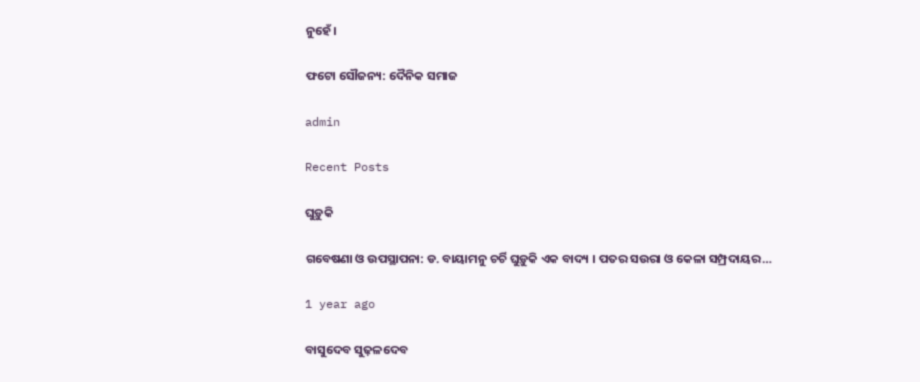ନୁହେଁ।

ଫଟୋ ସୌଜନ୍ୟ: ଦୈନିକ ସମାଜ

admin

Recent Posts

ଘୁଡ଼ୁକି

ଗବେଷଣା ଓ ଉପସ୍ଥାପନା: ଡ. ବାୟାମନୁ ଚର୍ଚି ଘୁଡ଼ୁକି ଏକ ବାଦ୍ୟ । ପତର ସଉରା ଓ କେଳା ସମ୍ପ୍ରଦାୟର…

1 year ago

ବାସୁଦେବ ସୁଢ଼ଳଦେବ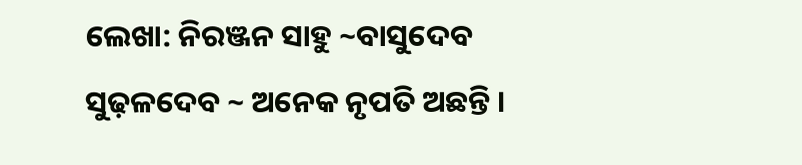ଲେଖା: ନିରଞ୍ଜନ ସାହୁ ~ବାସୁଦେବ ସୁଢ଼ଳଦେବ ~ ଅନେକ ନୃପତି ଅଛନ୍ତି ।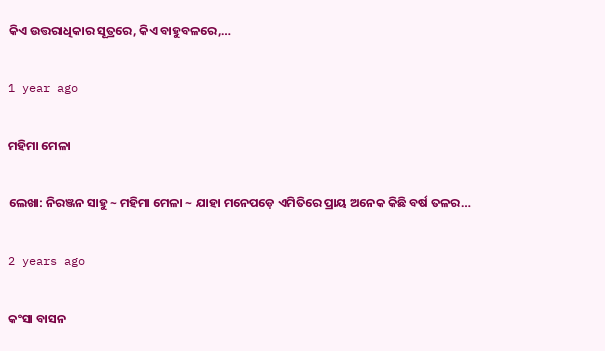କିଏ ଉତ୍ତରାଧିକାର ସୂତ୍ରରେ, କିଏ ବାହୁବଳରେ,…

1 year ago

ମହିମା ମେଳା

ଲେଖା: ନିରଞ୍ଜନ ସାହୁ ~ ମହିମା ମେଳା ~ ଯାହା ମନେପଡ଼େ ଏମିତିରେ ପ୍ରାୟ ଅନେକ କିଛି ବର୍ଷ ତଳର…

2 years ago

କଂସା ବାସନ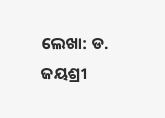ଲେଖା: ଡ. ଜୟଶ୍ରୀ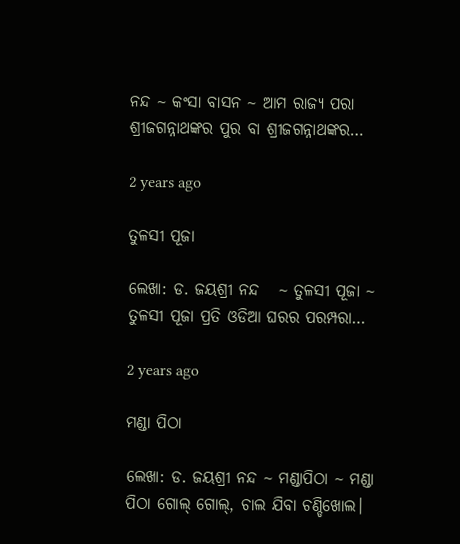ନନ୍ଦ ~ କଂସା ବାସନ ~ ଆମ ରାଜ୍ୟ ପରା ଶ୍ରୀଜଗନ୍ନାଥଙ୍କର ପୁର ବା ଶ୍ରୀଜଗନ୍ନାଥଙ୍କର…

2 years ago

ତୁଳସୀ ପୂଜା

ଲେଖା: ଡ. ଜୟଶ୍ରୀ ନନ୍ଦ   ~ ତୁଳସୀ ପୂଜା ~ ତୁଳସୀ ପୂଜା ପ୍ରତି ଓଡିଆ ଘରର ପରମ୍ପରା…

2 years ago

ମଣ୍ଡା ପିଠା

ଲେଖା: ଡ. ଜୟଶ୍ରୀ ନନ୍ଦ ~ ମଣ୍ଡାପିଠା ~ ମଣ୍ଡା ପିଠା ଗୋଲ୍ ଗୋଲ୍, ଚାଲ ଯିବା ଚଣ୍ଡିଖୋଲ।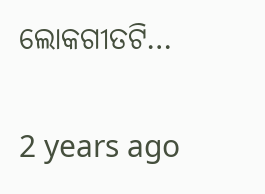ଲୋକଗୀତଟି…

2 years ago